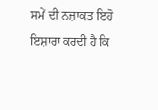ਸਮੇਂ ਦੀ ਨਜ਼ਾਕਤ ਇਹੋ ਇਸ਼ਾਰਾ ਕਰਦੀ ਹੈ ਕਿ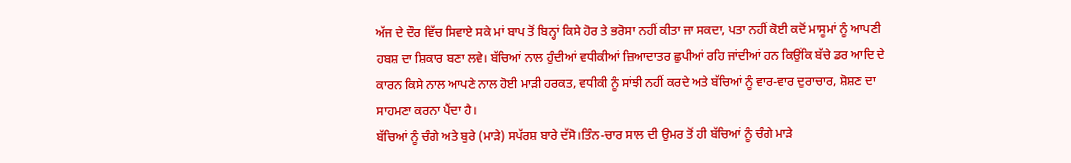ਅੱਜ ਦੇ ਦੌਰ ਵਿੱਚ ਸਿਵਾਏ ਸਕੇ ਮਾਂ ਬਾਪ ਤੋਂ ਬਿਨ੍ਹਾਂ ਕਿਸੇ ਹੋਰ ਤੇ ਭਰੋਸਾ ਨਹੀਂ ਕੀਤਾ ਜਾ ਸਕਦਾ, ਪਤਾ ਨਹੀਂ ਕੋਈ ਕਦੋਂ ਮਾਸੂਮਾਂ ਨੂੰ ਆਪਣੀ ਹਬਸ਼ ਦਾ ਸ਼ਿਕਾਰ ਬਣਾ ਲਵੇ। ਬੱਚਿਆਂ ਨਾਲ ਹੁੰਦੀਆਂ ਵਧੀਕੀਆਂ ਜ਼ਿਆਦਾਤਰ ਛੁਪੀਆਂ ਰਹਿ ਜਾਂਦੀਆਂ ਹਨ ਕਿਉਂਕਿ ਬੱਚੇ ਡਰ ਆਦਿ ਦੇ ਕਾਰਨ ਕਿਸੇ ਨਾਲ ਆਪਣੇ ਨਾਲ ਹੋਈ ਮਾੜੀ ਹਰਕਤ, ਵਧੀਕੀ ਨੂੰ ਸਾਂਝੀ ਨਹੀਂ ਕਰਦੇ ਅਤੇ ਬੱਚਿਆਂ ਨੂੰ ਵਾਰ-ਵਾਰ ਦੁਰਾਚਾਰ, ਸ਼ੋਸ਼ਣ ਦਾ ਸਾਹਮਣਾ ਕਰਨਾ ਪੈਂਦਾ ਹੈ।
ਬੱਚਿਆਂ ਨੂੰ ਚੰਗੇ ਅਤੇ ਬੁਰੇ (ਮਾੜੇ) ਸਪੱਰਸ਼ ਬਾਰੇ ਦੱਸੋ।ਤਿੰਨ-ਚਾਰ ਸਾਲ ਦੀ ਉਮਰ ਤੋਂ ਹੀ ਬੱਚਿਆਂ ਨੂੰ ਚੰਗੇ ਮਾੜੇ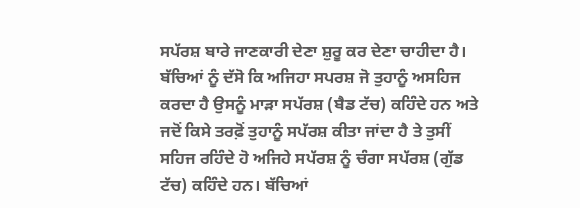ਸਪੱਰਸ਼ ਬਾਰੇ ਜਾਣਕਾਰੀ ਦੇਣਾ ਸ਼ੁਰੂ ਕਰ ਦੇਣਾ ਚਾਹੀਦਾ ਹੈ। ਬੱਚਿਆਂ ਨੂੰ ਦੱਸੋ ਕਿ ਅਜਿਹਾ ਸਪਰਸ਼ ਜੋ ਤੁਹਾਨੂੰ ਅਸਹਿਜ ਕਰਦਾ ਹੈ ਉਸਨੂੰ ਮਾੜਾ ਸਪੱਰਸ਼ (ਬੈਡ ਟੱਚ) ਕਹਿੰਦੇ ਹਨ ਅਤੇ ਜਦੋਂ ਕਿਸੇ ਤਰਫ਼ੋਂ ਤੁਹਾਨੂੰ ਸਪੱਰਸ਼ ਕੀਤਾ ਜਾਂਦਾ ਹੈ ਤੇ ਤੁਸੀਂ ਸਹਿਜ ਰਹਿੰਦੇ ਹੋ ਅਜਿਹੇ ਸਪੱਰਸ਼ ਨੂੰ ਚੰਗਾ ਸਪੱਰਸ਼ (ਗੁੱਡ ਟੱਚ) ਕਹਿੰਦੇ ਹਨ। ਬੱਚਿਆਂ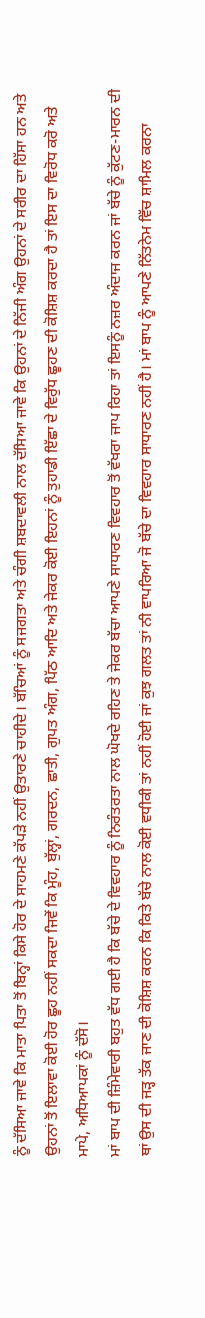ਨੂੰ ਦੱਸਿਆ ਜਾਵੇ ਕਿ ਮਾਤਾ ਪਿਤਾ ਤੋਂ ਬਿਨ੍ਹਾਂ ਕਿਸੇ ਹੋਰ ਦੇ ਸਾਹਮਣੇ ਕੱਪੜੇ ਨਹੀਂ ਉਤਾਰਣੇ ਚਾਹੀਦੇ। ਬੱਚਿਆਂ ਨੂੰ ਸਜਗਤਾ ਅਤੇ ਚੰਗੀ ਸ਼ਬਦਾਵਲੀ ਨਾਲ ਦੱਸਿਆ ਜਾਵੇ ਕਿ ਉਹਨਾਂ ਦੇ ਨਿੱਜੀ ਅੰਗ ਉਹਨਾਂ ਦੇ ਸਰੀਰ ਦਾ ਹਿੱਸਾ ਹਨ ਅਤੇ ਉਹਨਾਂ ਤੋਂ ਇਲਾਵਾ ਕੋਈ ਹੋਰ ਛੂਹ ਨਹੀਂ ਸਕਦਾ ਜਿਵੇਂ ਕਿ ਮੂੰਹ, ਬੁੱਲ੍ਹਾਂ, ਗਰਦਨ, ਛਾਤੀ, ਗੁਪਤ ਅੰਗ, ਪਿੱਠ ਆਦਿ ਅਤੇ ਜੇਕਰ ਕੋਈ ਇਹਨਾਂ ਨੂੰ ਤੁਹਾਡੀ ਇੱਛਾ ਦੇ ਵਿਰੁੱਧ ਛੂਹਣ ਦੀ ਕੋਸ਼ਿਸ਼ ਕਰਦਾ ਹੈ ਤਾਂ ਇਸ ਦਾ ਵਿਰੋਧ ਕਰੋ ਅਤੇ ਮਾਪੇ, ਅਧਿਆਪਕਾਂ ਨੂੰ ਦੱਸੋ।
ਮਾਂ ਬਾਪ ਦੀ ਜ਼ਿੰਮੇਵਾਰੀ ਬਹੁਤ ਵੱਧ ਗਈ ਹੈ ਕਿ ਬੱਚੇ ਦੇ ਵਿਵਹਾਰ ਨੂੰ ਨਿਰੰਤਰਤਾ ਨਾਲ ਘੋਖਦੇ ਰਹਿਣ ਤੇ ਜੇਕਰ ਬੱਚਾ ਆਪਣੇ ਸਾਧਾਰਣ ਵਿਵਹਾਰ ਤੋਂ ਵੱਖਰਾ ਜਾਪ ਰਿਹਾ ਤਾਂ ਇਸਨੂੰ ਨਜ਼ਰ ਅੰਦਾਜ ਕਰਨ ਜਾਂ ਬੱਚੇ ਨੂੰ ਕੁੱਟਣ-ਮਾਰਨ ਦੀ ਥਾਂ ਉਸ ਦੀ ਜੜ੍ਹ ਤੱਕ ਜਾਣ ਦੀ ਕੋਸ਼ਿਸ਼ ਕਰਨ ਕਿ ਕਿਤੇ ਬੱਚੇ ਨਾਲ ਕੋਈ ਵਧੀਕੀ ਤਾਂ ਨਹੀਂ ਹੋਈ ਜਾਂ ਕੁਝ ਗਲਤ ਤਾਂ ਨੀ ਵਾਪਰਿਆ ਜੋ ਬੱਚੇ ਦਾ ਵਿਵਹਾਰ ਸਾਧਾਰਣ ਨਹੀਂ ਹੈ। ਮਾਂ ਬਾਪ ਨੂੰ ਆਪਣੇ ਨਿੱਤਨੇਮ ਵਿੱਚ ਸ਼ਾਮਿਲ ਕਰਨਾ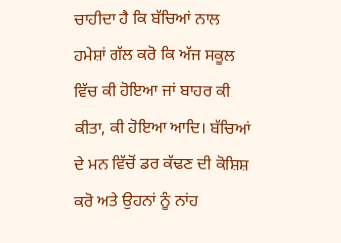ਚਾਹੀਦਾ ਹੈ ਕਿ ਬੱਚਿਆਂ ਨਾਲ ਹਮੇਸ਼ਾਂ ਗੱਲ ਕਰੋ ਕਿ ਅੱਜ ਸਕੂਲ ਵਿੱਚ ਕੀ ਹੋਇਆ ਜਾਂ ਬਾਹਰ ਕੀ ਕੀਤਾ, ਕੀ ਹੋਇਆ ਆਦਿ। ਬੱਚਿਆਂ ਦੇ ਮਨ ਵਿੱਚੋਂ ਡਰ ਕੱਢਣ ਦੀ ਕੋਸ਼ਿਸ਼ ਕਰੋ ਅਤੇ ਉਹਨਾਂ ਨੂੰ ਨਾਂਹ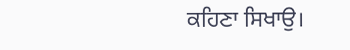ਕਹਿਣਾ ਸਿਖਾਉ।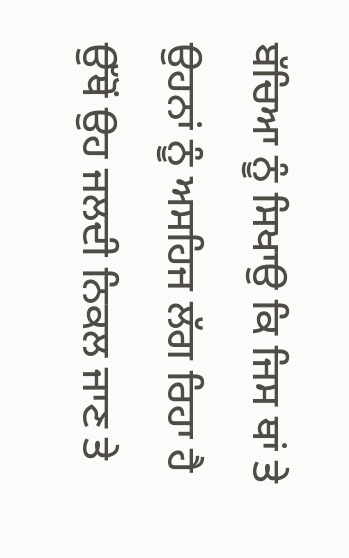ਬੱਚਿਆ ਨੂੰ ਸਿਖਾਉ ਕਿ ਜਿਸ ਥਾਂ ਤੇ ਉਹਨਾਂ ਨੂੰ ਅਸਹਿਜ ਲੱਗ ਰਿਹਾ ਹੈ ਉੱਥੋਂ ਉਹ ਜਲਦੀ ਨਿਕਲ ਜਾਣ ਤੇ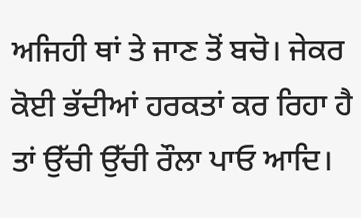ਅਜਿਹੀ ਥਾਂ ਤੇ ਜਾਣ ਤੋਂ ਬਚੋ। ਜੇਕਰ ਕੋਈ ਭੱਦੀਆਂ ਹਰਕਤਾਂ ਕਰ ਰਿਹਾ ਹੈ ਤਾਂ ਉੱਚੀ ਉੱਚੀ ਰੌਲਾ ਪਾਓ ਆਦਿ।